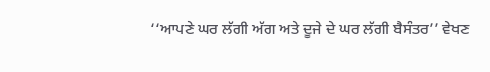‘‘ਆਪਣੇ ਘਰ ਲੱਗੀ ਅੱਗ ਅਤੇ ਦੂਜੇ ਦੇ ਘਰ ਲੱਗੀ ਬੈਸੰਤਰ’’ ਵੇਖਣ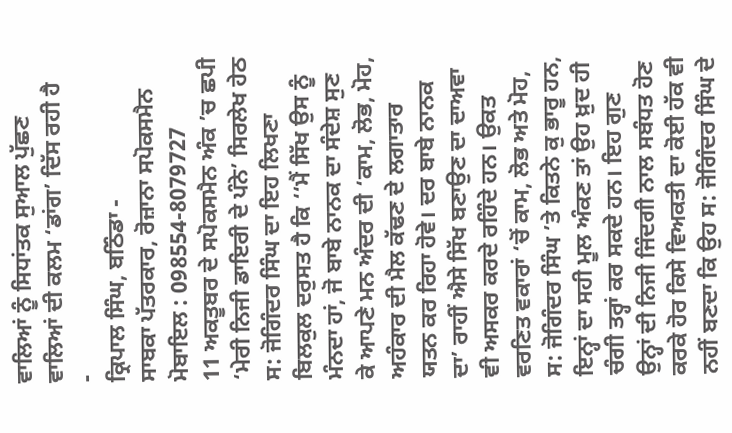ਵਾਲਿਆਂ ਨੂੰ ਸਿਧਾਂਤਕ ਸੁਆਲ ਪੁੱਛਣ ਵਾਲਿਆਂ ਦੀ ਕਲਮ ‘ਡਾਂਗ’ ਦਿੱਸ ਰਹੀ ਹੈ
-
ਕ੍ਰਿਪਾਲ ਸਿੰਘ, ਬਠਿੰਡਾ -
ਸਾਬਕਾ ਪੱਤਰਕਾਰ, ਰੋਜ਼ਾਨਾ ਸਪੋਕਸਮੈਨ
ਮੋਬਾਇਲ : 098554-8079727
11 ਅਕਤੂਬਰ ਦੇ ਸਪੋਕਸਮੈਨ ਅੰਕ ’ਚ ਛਪੀ ‘ਮੇਰੀ ਨਿਜੀ ਡਾਇਰੀ ਦੇ ਪੰਨੇ’ ਸਿਰਲੇਖ ਹੇਠ ਸ: ਜੋਗਿੰਦਰ ਸਿੰਘ ਦਾ ਇਹ ਲਿਖਣਾ ਬਿਲਕੁਲ ਦਰੁਸਤ ਹੈ ਕਿ ‘‘ਮੈਂ ਸਿੱਖ ਉਸ ਨੂੰ ਮੰਨਦਾ ਹਾਂ, ਜੋ ਬਾਬੇ ਨਾਨਕ ਦਾ ਸੰਦੇਸ਼ ਸੁਣ ਕੇ ਆਪਣੇ ਮਨ ਅੰਦਰ ਦੀ ‘ਕਾਮ, ਲੋਭ, ਮੋਹ, ਅਹੰਕਾਰ ਦੀ ਮੈਲ ਕੱਢਣ ਦੇ ਲਗਾਤਾਰ ਯਤਨ ਕਰ ਰਿਹਾ ਹੋਵੇ। ਦਰ ਬਾਬੇ ਨਾਨਕ ਦਾ’ ਰਾਹੀਂ ਐਸੇ ਸਿੱਖ ਬਣਾਉਣ ਦਾ ਦਾਅਵਾ ਵੀ ਅਸਕਰ ਕਰਦੇ ਰਹਿੰਦੇ ਹਨ। ਉਕਤ ਵਰਣਿਤ ਵਕਾਰਾਂ ‘ਚੋਂ ਕਾਮ, ਲੋਭ ਅਤੇ ਮੋਹ, ਸ: ਜੋਗਿੰਦਰ ਸਿੰਘ ’ਤੇ ਕਿਤਨੇ ਕੁ ਭਾਰੂ ਹਨ, ਇਨ੍ਹਾਂ ਦਾ ਸਹੀ ਮੂਲ ਅੰਕਣ ਤਾਂ ਉਹ ਖ਼ੁਦ ਹੀ ਚੰਗੀ ਤਰ੍ਹਾਂ ਕਰ ਸਕਦੇ ਹਨ। ਇਹ ਗੁਣ ਉਨ੍ਹਾਂ ਦੀ ਨਿਜੀ ਜਿੰਦਗੀ ਨਾਲ ਸਬੰਧਤ ਹੋਣ ਕਰਕੇ ਹੋਰ ਕਿਸੇ ਵਿਅਕਤੀ ਦਾ ਕੋਈ ਹੱਕ ਵੀ ਨਹੀਂ ਬਣਦਾ ਕਿ ਉਹ ਸ: ਜੋਗਿੰਦਰ ਸਿੰਘ ਦੇ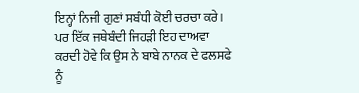ਇਨ੍ਹਾਂ ਨਿਜੀ ਗੁਣਾਂ ਸਬੰਧੀ ਕੋਈ ਚਰਚਾ ਕਰੇ। ਪਰ ਇੱਕ ਜਥੇਬੰਦੀ ਜਿਹੜੀ ਇਹ ਦਾਅਵਾ ਕਰਦੀ ਹੋਵੇ ਕਿ ਉਸ ਨੇ ਬਾਬੇ ਨਾਨਕ ਦੇ ਫਲਸਫੇ ਨੂੰ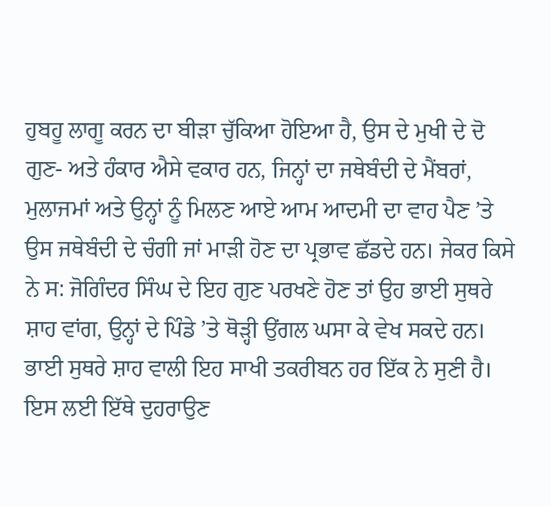ਹੁਬਹੂ ਲਾਗੂ ਕਰਨ ਦਾ ਬੀੜਾ ਚੁੱਕਿਆ ਹੋਇਆ ਹੈ, ਉਸ ਦੇ ਮੁਖੀ ਦੇ ਦੋ ਗੁਣ- ਅਤੇ ਹੰਕਾਰ ਐਸੇ ਵਕਾਰ ਹਨ, ਜਿਨ੍ਹਾਂ ਦਾ ਜਥੇਬੰਦੀ ਦੇ ਮੈਂਬਰਾਂ, ਮੁਲਾਜਮਾਂ ਅਤੇ ਉਨ੍ਹਾਂ ਨੂੰ ਮਿਲਣ ਆਏ ਆਮ ਆਦਮੀ ਦਾ ਵਾਹ ਪੈਣ ’ਤੇ ਉਸ ਜਥੇਬੰਦੀ ਦੇ ਚੰਗੀ ਜਾਂ ਮਾੜੀ ਹੋਣ ਦਾ ਪ੍ਰਭਾਵ ਛੱਡਦੇ ਹਨ। ਜੇਕਰ ਕਿਸੇ ਨੇ ਸ: ਜੋਗਿੰਦਰ ਸਿੰਘ ਦੇ ਇਹ ਗੁਣ ਪਰਖਣੇ ਹੋਣ ਤਾਂ ਉਹ ਭਾਈ ਸੁਥਰੇ ਸ਼ਾਹ ਵਾਂਗ, ਉਨ੍ਹਾਂ ਦੇ ਪਿੰਡੇ ’ਤੇ ਥੋੜ੍ਹੀ ਉਂਗਲ ਘਸਾ ਕੇ ਵੇਖ ਸਕਦੇ ਹਨ।
ਭਾਈ ਸੁਥਰੇ ਸ਼ਾਹ ਵਾਲੀ ਇਹ ਸਾਖੀ ਤਕਰੀਬਨ ਹਰ ਇੱਕ ਨੇ ਸੁਣੀ ਹੈ। ਇਸ ਲਈ ਇੱਥੇ ਦੁਹਰਾਉਣ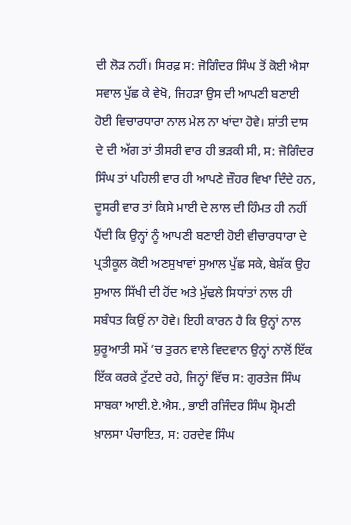ਦੀ ਲੋੜ ਨਹੀਂ। ਸਿਰਫ਼ ਸ: ਜੋਗਿੰਦਰ ਸਿੰਘ ਤੋਂ ਕੋਈ ਐਸਾ ਸਵਾਲ ਪੁੱਛ ਕੇ ਵੇਖੋ, ਜਿਹੜਾ ਉਸ ਦੀ ਆਪਣੀ ਬਣਾਈ ਹੋਈ ਵਿਚਾਰਧਾਰਾ ਨਾਲ ਮੇਲ ਨਾ ਖਾਂਦਾ ਹੋਵੇ। ਸ਼ਾਂਤੀ ਦਾਸ ਦੇ ਦੀ ਅੱਗ ਤਾਂ ਤੀਸਰੀ ਵਾਰ ਹੀ ਭੜਕੀ ਸੀ, ਸ: ਜੋਗਿੰਦਰ ਸਿੰਘ ਤਾਂ ਪਹਿਲੀ ਵਾਰ ਹੀ ਆਪਣੇ ਜ਼ੌਹਰ ਵਿਖਾ ਦਿੰਦੇ ਹਨ, ਦੂਸਰੀ ਵਾਰ ਤਾਂ ਕਿਸੇ ਮਾਈ ਦੇ ਲਾਲ ਦੀ ਹਿੰਮਤ ਹੀ ਨਹੀਂ ਪੈਂਦੀ ਕਿ ਉਨ੍ਹਾਂ ਨੂੰ ਆਪਣੀ ਬਣਾਈ ਹੋਈ ਵੀਚਾਰਧਾਰਾ ਦੇ ਪ੍ਰਤੀਕੂਲ ਕੋਈ ਅਣਸੁਖਾਵਾਂ ਸੁਆਲ ਪੁੱਛ ਸਕੇ, ਬੇਸ਼ੱਕ ਉਹ ਸੁਆਲ ਸਿੱਖੀ ਦੀ ਹੋਂਦ ਅਤੇ ਮੁੱਢਲੇ ਸਿਧਾਂਤਾਂ ਨਾਲ ਹੀ ਸਬੰਧਤ ਕਿਉਂ ਨਾ ਹੋਵੇ। ਇਹੀ ਕਾਰਨ ਹੈ ਕਿ ਉਨ੍ਹਾਂ ਨਾਲ ਸ਼ੁਰੂਆਤੀ ਸਮੇਂ ’ਚ ਤੁਰਨ ਵਾਲੇ ਵਿਦਵਾਨ ਉਨ੍ਹਾਂ ਨਾਲੋਂ ਇੱਕ ਇੱਕ ਕਰਕੇ ਟੁੱਟਦੇ ਰਹੇ, ਜਿਨ੍ਹਾਂ ਵਿੱਚ ਸ: ਗੁਰਤੇਜ ਸਿੰਘ ਸਾਬਕਾ ਆਈ.ਏ.ਐਸ., ਭਾਈ ਰਜਿੰਦਰ ਸਿੰਘ ਸ਼੍ਰੋਮਣੀ ਖ਼ਾਲਸਾ ਪੰਚਾਇਤ, ਸ: ਹਰਦੇਵ ਸਿੰਘ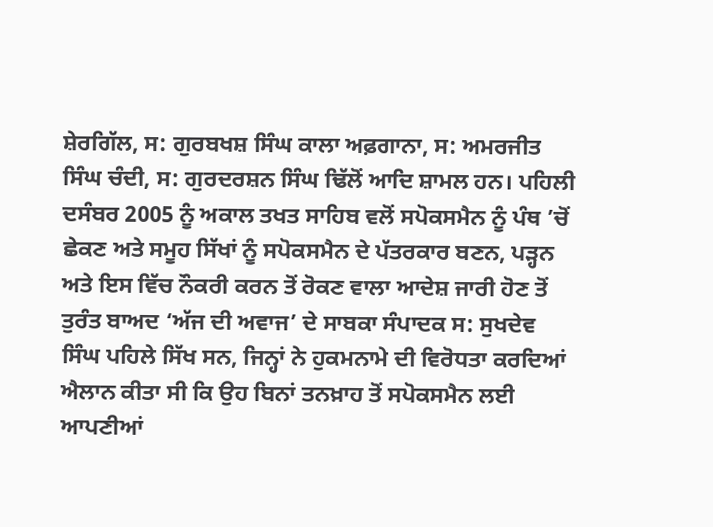ਸ਼ੇਰਗਿੱਲ, ਸ: ਗੁਰਬਖਸ਼ ਸਿੰਘ ਕਾਲਾ ਅਫ਼ਗਾਨਾ, ਸ: ਅਮਰਜੀਤ ਸਿੰਘ ਚੰਦੀ, ਸ: ਗੁਰਦਰਸ਼ਨ ਸਿੰਘ ਢਿੱਲੋਂ ਆਦਿ ਸ਼ਾਮਲ ਹਨ। ਪਹਿਲੀ ਦਸੰਬਰ 2005 ਨੂੰ ਅਕਾਲ ਤਖਤ ਸਾਹਿਬ ਵਲੋਂ ਸਪੋਕਸਮੈਨ ਨੂੰ ਪੰਥ ’ਚੋਂ ਛੇਕਣ ਅਤੇ ਸਮੂਹ ਸਿੱਖਾਂ ਨੂੰ ਸਪੋਕਸਮੈਨ ਦੇ ਪੱਤਰਕਾਰ ਬਣਨ, ਪੜ੍ਹਨ ਅਤੇ ਇਸ ਵਿੱਚ ਨੌਕਰੀ ਕਰਨ ਤੋਂ ਰੋਕਣ ਵਾਲਾ ਆਦੇਸ਼ ਜਾਰੀ ਹੋਣ ਤੋਂ ਤੁਰੰਤ ਬਾਅਦ ‘ਅੱਜ ਦੀ ਅਵਾਜ’ ਦੇ ਸਾਬਕਾ ਸੰਪਾਦਕ ਸ: ਸੁਖਦੇਵ ਸਿੰਘ ਪਹਿਲੇ ਸਿੱਖ ਸਨ, ਜਿਨ੍ਹਾਂ ਨੇ ਹੁਕਮਨਾਮੇ ਦੀ ਵਿਰੋਧਤਾ ਕਰਦਿਆਂ ਐਲਾਨ ਕੀਤਾ ਸੀ ਕਿ ਉਹ ਬਿਨਾਂ ਤਨਖ਼ਾਹ ਤੋਂ ਸਪੋਕਸਮੈਨ ਲਈ ਆਪਣੀਆਂ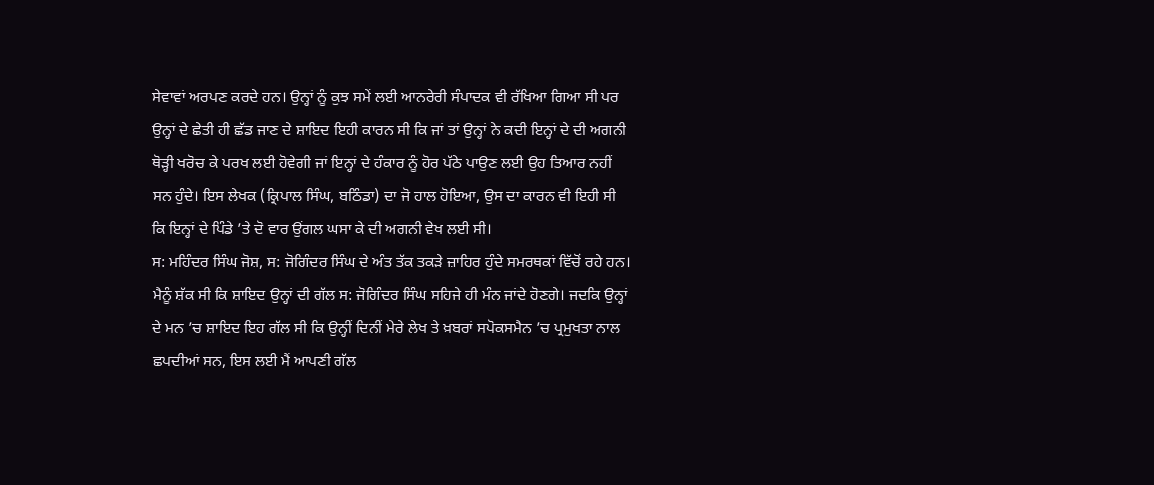ਸੇਵਾਵਾਂ ਅਰਪਣ ਕਰਦੇ ਹਨ। ਉਨ੍ਹਾਂ ਨੂੰ ਕੁਝ ਸਮੇਂ ਲਈ ਆਨਰੇਰੀ ਸੰਪਾਦਕ ਵੀ ਰੱਖਿਆ ਗਿਆ ਸੀ ਪਰ ਉਨ੍ਹਾਂ ਦੇ ਛੇਤੀ ਹੀ ਛੱਡ ਜਾਣ ਦੇ ਸ਼ਾਇਦ ਇਹੀ ਕਾਰਨ ਸੀ ਕਿ ਜਾਂ ਤਾਂ ਉਨ੍ਹਾਂ ਨੇ ਕਦੀ ਇਨ੍ਹਾਂ ਦੇ ਦੀ ਅਗਨੀ ਥੋੜ੍ਹੀ ਖਰੋਚ ਕੇ ਪਰਖ ਲਈ ਹੋਵੇਗੀ ਜਾਂ ਇਨ੍ਹਾਂ ਦੇ ਹੰਕਾਰ ਨੂੰ ਹੋਰ ਪੱਠੇ ਪਾਉਣ ਲਈ ਉਹ ਤਿਆਰ ਨਹੀਂ ਸਨ ਹੁੰਦੇ। ਇਸ ਲੇਖਕ (ਕ੍ਰਿਪਾਲ ਸਿੰਘ, ਬਠਿੰਡਾ) ਦਾ ਜੋ ਹਾਲ ਹੋਇਆ, ਉਸ ਦਾ ਕਾਰਨ ਵੀ ਇਹੀ ਸੀ ਕਿ ਇਨ੍ਹਾਂ ਦੇ ਪਿੰਡੇ ’ਤੇ ਦੋ ਵਾਰ ਉਂਗਲ ਘਸਾ ਕੇ ਦੀ ਅਗਨੀ ਵੇਖ ਲਈ ਸੀ।
ਸ: ਮਹਿੰਦਰ ਸਿੰਘ ਜੋਸ਼, ਸ: ਜੋਗਿੰਦਰ ਸਿੰਘ ਦੇ ਅੰਤ ਤੱਕ ਤਕੜੇ ਜ਼ਾਹਿਰ ਹੁੰਦੇ ਸਮਰਥਕਾਂ ਵਿੱਚੋਂ ਰਹੇ ਹਨ। ਮੈਨੂੰ ਸ਼ੱਕ ਸੀ ਕਿ ਸ਼ਾਇਦ ਉਨ੍ਹਾਂ ਦੀ ਗੱਲ ਸ: ਜੋਗਿੰਦਰ ਸਿੰਘ ਸਹਿਜੇ ਹੀ ਮੰਨ ਜਾਂਦੇ ਹੋਣਗੇ। ਜਦਕਿ ਉਨ੍ਹਾਂ ਦੇ ਮਨ ’ਚ ਸ਼ਾਇਦ ਇਹ ਗੱਲ ਸੀ ਕਿ ਉਨ੍ਹੀਂ ਦਿਨੀਂ ਮੇਰੇ ਲੇਖ ਤੇ ਖ਼ਬਰਾਂ ਸਪੋਕਸਮੈਨ ’ਚ ਪ੍ਰਮੁਖਤਾ ਨਾਲ ਛਪਦੀਆਂ ਸਨ, ਇਸ ਲਈ ਮੈਂ ਆਪਣੀ ਗੱਲ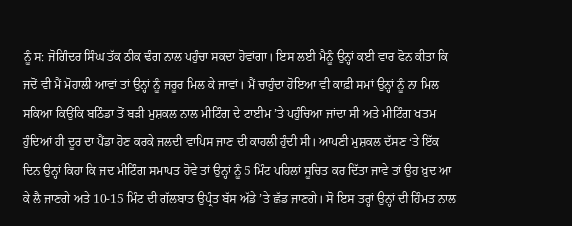ਨੂੰ ਸ: ਜੋਗਿੰਦਰ ਸਿੰਘ ਤੱਕ ਠੀਕ ਢੰਗ ਨਾਲ ਪਹੁੰਚਾ ਸਕਦਾ ਹੋਵਾਂਗਾ। ਇਸ ਲਈ ਮੈਨੂੰ ਉਨ੍ਹਾਂ ਕਈ ਵਾਰ ਫੋਨ ਕੀਤਾ ਕਿ ਜਦੋਂ ਵੀ ਮੈਂ ਮੋਹਾਲੀ ਆਵਾਂ ਤਾਂ ਉਨ੍ਹਾਂ ਨੂੰ ਜਰੂਰ ਮਿਲ ਕੇ ਜਾਵਾਂ। ਮੈਂ ਚਾਹੁੰਦਾ ਹੋਇਆ ਵੀ ਕਾਫ਼ੀ ਸਮਾਂ ਉਨ੍ਹਾਂ ਨੂੰ ਨਾ ਮਿਲ ਸਕਿਆ ਕਿਉਂਕਿ ਬਠਿੰਡਾ ਤੋਂ ਬੜੀ ਮੁਸ਼ਕਲ ਨਾਲ ਮੀਟਿੰਗ ਦੇ ਟਾਈਮ ’ਤੇ ਪਹੁੰਚਿਆ ਜਾਂਦਾ ਸੀ ਅਤੇ ਮੀਟਿੰਗ ਖਤਮ ਹੁੰਦਿਆਂ ਹੀ ਦੂਰ ਦਾ ਪੈਂਡਾ ਹੋਣ ਕਰਕੇ ਜਲਦੀ ਵਾਪਿਸ ਜਾਣ ਦੀ ਕਾਹਲੀ ਹੁੰਦੀ ਸੀ। ਆਪਣੀ ਮੁਸ਼ਕਲ ਦੱਸਣ ‘ਤੇ ਇੱਕ ਦਿਨ ਉਨ੍ਹਾਂ ਕਿਹਾ ਕਿ ਜਦ ਮੀਟਿੰਗ ਸਮਾਪਤ ਹੋਵੇ ਤਾਂ ਉਨ੍ਹਾਂ ਨੂੰ 5 ਮਿੰਟ ਪਹਿਲਾਂ ਸੂਚਿਤ ਕਰ ਦਿੱਤਾ ਜਾਵੇ ਤਾਂ ਉਹ ਖ਼ੁਦ ਆ ਕੇ ਲੈ ਜਾਣਗੇ ਅਤੇ 10-15 ਮਿੰਟ ਦੀ ਗੱਲਬਾਤ ਉਪ੍ਰੰਤ ਬੱਸ ਅੱਡੇ ’ਤੇ ਛੱਡ ਜਾਣਗੇ। ਸੋ ਇਸ ਤਰ੍ਹਾਂ ਉਨ੍ਹਾਂ ਦੀ ਹਿੰਮਤ ਨਾਲ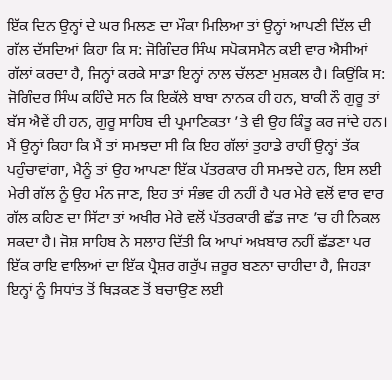ਇੱਕ ਦਿਨ ਉਨ੍ਹਾਂ ਦੇ ਘਰ ਮਿਲਣ ਦਾ ਮੌਕਾ ਮਿਲਿਆ ਤਾਂ ਉਨ੍ਹਾਂ ਆਪਣੀ ਦਿੱਲ ਦੀ ਗੱਲ ਦੱਸਦਿਆਂ ਕਿਹਾ ਕਿ ਸ: ਜੋਗਿੰਦਰ ਸਿੰਘ ਸਪੋਕਸਮੈਨ ਕਈ ਵਾਰ ਐਸੀਆਂ ਗੱਲਾਂ ਕਰਦਾ ਹੈ, ਜਿਨ੍ਹਾਂ ਕਰਕੇ ਸਾਡਾ ਇਨ੍ਹਾਂ ਨਾਲ ਚੱਲਣਾ ਮੁਸ਼ਕਲ ਹੈ। ਕਿਉਂਕਿ ਸ: ਜੋਗਿੰਦਰ ਸਿੰਘ ਕਹਿੰਦੇ ਸਨ ਕਿ ਇਕੱਲੇ ਬਾਬਾ ਨਾਨਕ ਹੀ ਹਨ, ਬਾਕੀ ਨੌ ਗੁਰੂ ਤਾਂ ਬੱਸ ਐਵੇਂ ਹੀ ਹਨ, ਗੁਰੂ ਸਾਹਿਬ ਦੀ ਪ੍ਰਮਾਣਿਕਤਾ ’ਤੇ ਵੀ ਉਹ ਕਿੰਤੂ ਕਰ ਜਾਂਦੇ ਹਨ। ਮੈਂ ਉਨ੍ਹਾਂ ਕਿਹਾ ਕਿ ਮੈਂ ਤਾਂ ਸਮਝਦਾ ਸੀ ਕਿ ਇਹ ਗੱਲਾਂ ਤੁਹਾਡੇ ਰਾਹੀਂ ਉਨ੍ਹਾਂ ਤੱਕ ਪਹੁੰਚਾਵਾਂਗਾ, ਮੈਨੂੰ ਤਾਂ ਉਹ ਆਪਣਾ ਇੱਕ ਪੱਤਰਕਾਰ ਹੀ ਸਮਝਦੇ ਹਨ, ਇਸ ਲਈ ਮੇਰੀ ਗੱਲ ਨੂੰ ਉਹ ਮੰਨ ਜਾਣ, ਇਹ ਤਾਂ ਸੰਭਵ ਹੀ ਨਹੀਂ ਹੈ ਪਰ ਮੇਰੇ ਵਲੋਂ ਵਾਰ ਵਾਰ ਗੱਲ ਕਹਿਣ ਦਾ ਸਿੱਟਾ ਤਾਂ ਅਖੀਰ ਮੇਰੇ ਵਲੋਂ ਪੱਤਰਕਾਰੀ ਛੱਡ ਜਾਣ ’ਚ ਹੀ ਨਿਕਲ ਸਕਦਾ ਹੈ। ਜੋਸ਼ ਸਾਹਿਬ ਨੇ ਸਲਾਹ ਦਿੱਤੀ ਕਿ ਆਪਾਂ ਅਖ਼ਬਾਰ ਨਹੀਂ ਛੱਡਣਾ ਪਰ ਇੱਕ ਰਾਇ ਵਾਲਿਆਂ ਦਾ ਇੱਕ ਪ੍ਰੈਸ਼ਰ ਗਰੁੱਪ ਜ਼ਰੂਰ ਬਣਨਾ ਚਾਹੀਦਾ ਹੈ, ਜਿਹੜਾ ਇਨ੍ਹਾਂ ਨੂੰ ਸਿਧਾਂਤ ਤੋਂ ਥਿੜਕਣ ਤੋਂ ਬਚਾਉਣ ਲਈ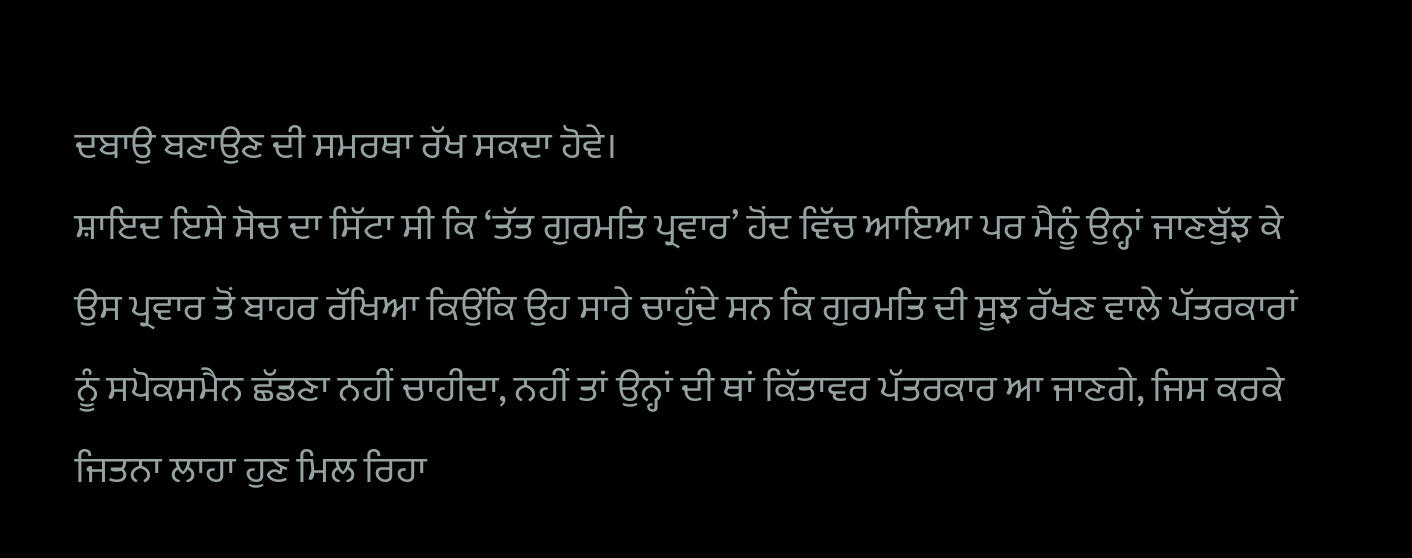ਦਬਾਉ ਬਣਾਉਣ ਦੀ ਸਮਰਥਾ ਰੱਖ ਸਕਦਾ ਹੋਵੇ।
ਸ਼ਾਇਦ ਇਸੇ ਸੋਚ ਦਾ ਸਿੱਟਾ ਸੀ ਕਿ ‘ਤੱਤ ਗੁਰਮਤਿ ਪ੍ਰਵਾਰ’ ਹੋਂਦ ਵਿੱਚ ਆਇਆ ਪਰ ਮੈਨੂੰ ਉਨ੍ਹਾਂ ਜਾਣਬੁੱਝ ਕੇ ਉਸ ਪ੍ਰਵਾਰ ਤੋਂ ਬਾਹਰ ਰੱਖਿਆ ਕਿਉਂਕਿ ਉਹ ਸਾਰੇ ਚਾਹੁੰਦੇ ਸਨ ਕਿ ਗੁਰਮਤਿ ਦੀ ਸੂਝ ਰੱਖਣ ਵਾਲੇ ਪੱਤਰਕਾਰਾਂ ਨੂੰ ਸਪੋਕਸਮੈਨ ਛੱਡਣਾ ਨਹੀਂ ਚਾਹੀਦਾ, ਨਹੀਂ ਤਾਂ ਉਨ੍ਹਾਂ ਦੀ ਥਾਂ ਕਿੱਤਾਵਰ ਪੱਤਰਕਾਰ ਆ ਜਾਣਗੇ, ਜਿਸ ਕਰਕੇ ਜਿਤਨਾ ਲਾਹਾ ਹੁਣ ਮਿਲ ਰਿਹਾ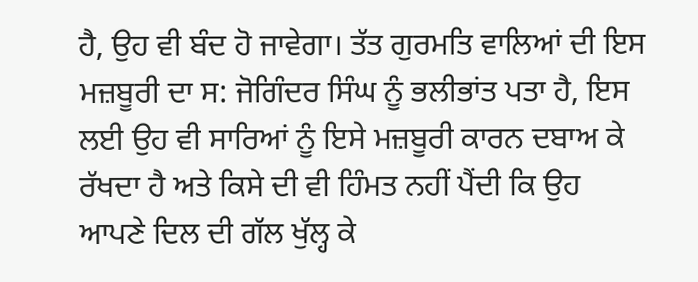ਹੈ, ਉਹ ਵੀ ਬੰਦ ਹੋ ਜਾਵੇਗਾ। ਤੱਤ ਗੁਰਮਤਿ ਵਾਲਿਆਂ ਦੀ ਇਸ ਮਜ਼ਬੂਰੀ ਦਾ ਸ: ਜੋਗਿੰਦਰ ਸਿੰਘ ਨੂੰ ਭਲੀਭਾਂਤ ਪਤਾ ਹੈ, ਇਸ ਲਈ ਉਹ ਵੀ ਸਾਰਿਆਂ ਨੂੰ ਇਸੇ ਮਜ਼ਬੂਰੀ ਕਾਰਨ ਦਬਾਅ ਕੇ ਰੱਖਦਾ ਹੈ ਅਤੇ ਕਿਸੇ ਦੀ ਵੀ ਹਿੰਮਤ ਨਹੀਂ ਪੈਂਦੀ ਕਿ ਉਹ ਆਪਣੇ ਦਿਲ ਦੀ ਗੱਲ ਖੁੱਲ੍ਹ ਕੇ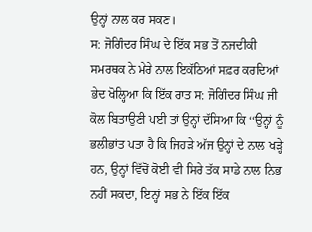ਉਨ੍ਹਾਂ ਨਾਲ ਕਰ ਸਕਣ।
ਸ: ਜੋਗਿੰਦਰ ਸਿੰਘ ਦੇ ਇੱਕ ਸਭ ਤੋਂ ਨਜਦੀਕੀ ਸਮਰਥਕ ਨੇ ਮੇਰੇ ਨਾਲ ਇਕੱਠਿਆਂ ਸਫ਼ਰ ਕਰਦਿਆਂ ਭੇਦ ਖੋਲ੍ਹਿਆ ਕਿ ਇੱਕ ਰਾਤ ਸ: ਜੋਗਿੰਦਰ ਸਿੰਘ ਜੀ ਕੋਲ ਬਿਤਾਉਣੀ ਪਈ ਤਾਂ ਉਨ੍ਹਾਂ ਦੱਸਿਆ ਕਿ ‘‘ਉਨ੍ਹਾਂ ਨੂੰ ਭਲੀਭਾਂਤ ਪਤਾ ਹੈ ਕਿ ਜਿਹੜੇ ਅੱਜ ਉਨ੍ਹਾਂ ਦੇ ਨਾਲ ਖੜ੍ਹੇ ਹਨ, ਉਨ੍ਹਾਂ ਵਿੱਚੋਂ ਕੋਈ ਵੀ ਸਿਰੇ ਤੱਕ ਸਾਡੇ ਨਾਲ ਨਿਭ ਨਹੀਂ ਸਕਦਾ, ਇਨ੍ਹਾਂ ਸਭ ਨੇ ਇੱਕ ਇੱਕ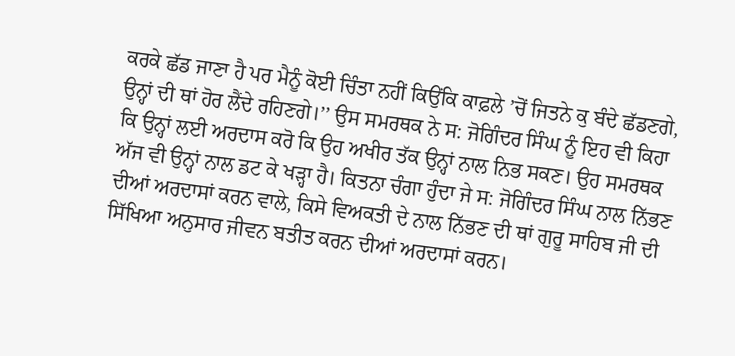ਕਰਕੇ ਛੱਡ ਜਾਣਾ ਹੈ ਪਰ ਮੈਨੂੰ ਕੋਈ ਚਿੰਤਾ ਨਹੀਂ ਕਿਉਂਕਿ ਕਾਫ਼ਲੇ ’ਚੋਂ ਜਿਤਨੇ ਕੁ ਬੰਦੇ ਛੱਡਣਗੇ, ਉਨ੍ਹਾਂ ਦੀ ਥਾਂ ਹੋਰ ਲੈਂਦੇ ਰਹਿਣਗੇ।’’ ਉਸ ਸਮਰਥਕ ਨੇ ਸ: ਜੋਗਿੰਦਰ ਸਿੰਘ ਨੂੰ ਇਹ ਵੀ ਕਿਹਾ ਕਿ ਉਨ੍ਹਾਂ ਲਈ ਅਰਦਾਸ ਕਰੋ ਕਿ ਉਹ ਅਖੀਰ ਤੱਕ ਉਨ੍ਹਾਂ ਨਾਲ ਨਿਭ ਸਕਣ। ਉਹ ਸਮਰਥਕ ਅੱਜ ਵੀ ਉਨ੍ਹਾਂ ਨਾਲ ਡਟ ਕੇ ਖੜ੍ਹਾ ਹੈ। ਕਿਤਨਾ ਚੰਗਾ ਹੁੰਦਾ ਜੇ ਸ: ਜੋਗਿੰਦਰ ਸਿੰਘ ਨਾਲ ਨਿੱਭਣ ਦੀਆਂ ਅਰਦਾਸਾਂ ਕਰਨ ਵਾਲੇ, ਕਿਸੇ ਵਿਅਕਤੀ ਦੇ ਨਾਲ ਨਿੱਭਣ ਦੀ ਥਾਂ ਗੁਰੂ ਸਾਹਿਬ ਜੀ ਦੀ ਸਿੱਖਿਆ ਅਨੁਸਾਰ ਜੀਵਨ ਬਤੀਤ ਕਰਨ ਦੀਆਂ ਅਰਦਾਸਾਂ ਕਰਨ।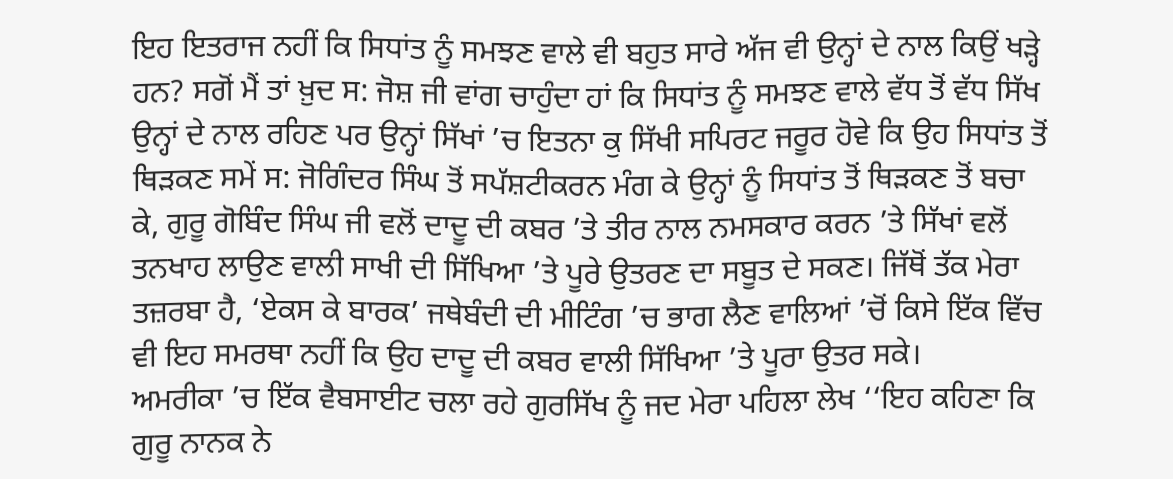ਇਹ ਇਤਰਾਜ ਨਹੀਂ ਕਿ ਸਿਧਾਂਤ ਨੂੰ ਸਮਝਣ ਵਾਲੇ ਵੀ ਬਹੁਤ ਸਾਰੇ ਅੱਜ ਵੀ ਉਨ੍ਹਾਂ ਦੇ ਨਾਲ ਕਿਉਂ ਖੜ੍ਹੇ ਹਨ? ਸਗੋਂ ਮੈਂ ਤਾਂ ਖ਼ੁਦ ਸ: ਜੋਸ਼ ਜੀ ਵਾਂਗ ਚਾਹੁੰਦਾ ਹਾਂ ਕਿ ਸਿਧਾਂਤ ਨੂੰ ਸਮਝਣ ਵਾਲੇ ਵੱਧ ਤੋਂ ਵੱਧ ਸਿੱਖ ਉਨ੍ਹਾਂ ਦੇ ਨਾਲ ਰਹਿਣ ਪਰ ਉਨ੍ਹਾਂ ਸਿੱਖਾਂ ’ਚ ਇਤਨਾ ਕੁ ਸਿੱਖੀ ਸਪਿਰਟ ਜਰੂਰ ਹੋਵੇ ਕਿ ਉਹ ਸਿਧਾਂਤ ਤੋਂ ਥਿੜਕਣ ਸਮੇਂ ਸ: ਜੋਗਿੰਦਰ ਸਿੰਘ ਤੋਂ ਸਪੱਸ਼ਟੀਕਰਨ ਮੰਗ ਕੇ ਉਨ੍ਹਾਂ ਨੂੰ ਸਿਧਾਂਤ ਤੋਂ ਥਿੜਕਣ ਤੋਂ ਬਚਾ ਕੇ, ਗੁਰੂ ਗੋਬਿੰਦ ਸਿੰਘ ਜੀ ਵਲੋਂ ਦਾਦੂ ਦੀ ਕਬਰ ’ਤੇ ਤੀਰ ਨਾਲ ਨਮਸਕਾਰ ਕਰਨ ’ਤੇ ਸਿੱਖਾਂ ਵਲੋਂ ਤਨਖਾਹ ਲਾਉਣ ਵਾਲੀ ਸਾਖੀ ਦੀ ਸਿੱਖਿਆ ’ਤੇ ਪੂਰੇ ਉਤਰਣ ਦਾ ਸਬੂਤ ਦੇ ਸਕਣ। ਜਿੱਥੋਂ ਤੱਕ ਮੇਰਾ ਤਜ਼ਰਬਾ ਹੈ, ‘ਏਕਸ ਕੇ ਬਾਰਕ’ ਜਥੇਬੰਦੀ ਦੀ ਮੀਟਿੰਗ ’ਚ ਭਾਗ ਲੈਣ ਵਾਲਿਆਂ ’ਚੋਂ ਕਿਸੇ ਇੱਕ ਵਿੱਚ ਵੀ ਇਹ ਸਮਰਥਾ ਨਹੀਂ ਕਿ ਉਹ ਦਾਦੂ ਦੀ ਕਬਰ ਵਾਲੀ ਸਿੱਖਿਆ ’ਤੇ ਪੂਰਾ ਉਤਰ ਸਕੇ।
ਅਮਰੀਕਾ ’ਚ ਇੱਕ ਵੈਬਸਾਈਟ ਚਲਾ ਰਹੇ ਗੁਰਸਿੱਖ ਨੂੰ ਜਦ ਮੇਰਾ ਪਹਿਲਾ ਲੇਖ ‘‘ਇਹ ਕਹਿਣਾ ਕਿ ਗੁਰੂ ਨਾਨਕ ਨੇ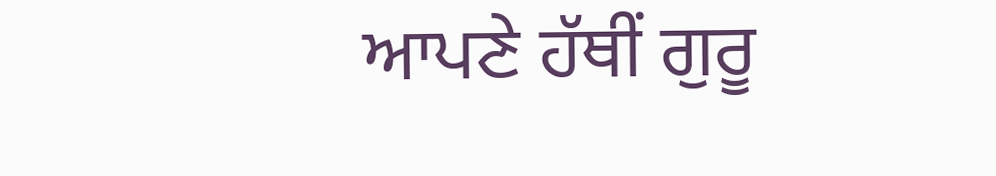ਆਪਣੇ ਹੱਥੀਂ ਗੁਰੂ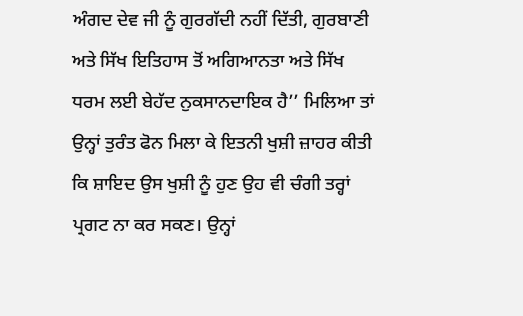ਅੰਗਦ ਦੇਵ ਜੀ ਨੂੰ ਗੁਰਗੱਦੀ ਨਹੀਂ ਦਿੱਤੀ, ਗੁਰਬਾਣੀ ਅਤੇ ਸਿੱਖ ਇਤਿਹਾਸ ਤੋਂ ਅਗਿਆਨਤਾ ਅਤੇ ਸਿੱਖ ਧਰਮ ਲਈ ਬੇਹੱਦ ਨੁਕਸਾਨਦਾਇਕ ਹੈ’’ ਮਿਲਿਆ ਤਾਂ ਉਨ੍ਹਾਂ ਤੁਰੰਤ ਫੋਨ ਮਿਲਾ ਕੇ ਇਤਨੀ ਖੁਸ਼ੀ ਜ਼ਾਹਰ ਕੀਤੀ ਕਿ ਸ਼ਾਇਦ ਉਸ ਖੁਸ਼ੀ ਨੂੰ ਹੁਣ ਉਹ ਵੀ ਚੰਗੀ ਤਰ੍ਹਾਂ ਪ੍ਰਗਟ ਨਾ ਕਰ ਸਕਣ। ਉਨ੍ਹਾਂ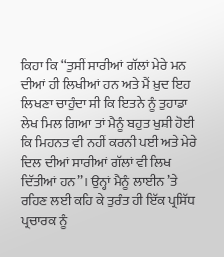ਕਿਹਾ ਕਿ ‘‘ਤੁਸੀਂ ਸਾਰੀਆਂ ਗੱਲਾਂ ਮੇਰੇ ਮਨ ਦੀਆਂ ਹੀ ਲਿਖੀਆਂ ਹਨ ਅਤੇ ਮੈਂ ਖ਼ੁਦ ਇਹ ਲਿਖਣਾ ਚਾਹੁੰਦਾ ਸੀ ਕਿ ਇਤਨੇ ਨੂੰ ਤੁਹਾਡਾ ਲੇਖ ਮਿਲ ਗਿਆ ਤਾਂ ਮੈਨੂੰ ਬਹੁਤ ਖੁਸ਼ੀ ਹੋਈ ਕਿ ਮਿਹਨਤ ਵੀ ਨਹੀਂ ਕਰਨੀ ਪਈ ਅਤੇ ਮੇਰੇ ਦਿਲ ਦੀਆਂ ਸਾਰੀਆਂ ਗੱਲਾਂ ਵੀ ਲਿਖ ਦਿੱਤੀਆਂ ਹਨ’’। ਉਨ੍ਹਾਂ ਮੈਨੂੰ ਲਾਈਨ ’ਤੇ ਰਹਿਣ ਲਈ ਕਹਿ ਕੇ ਤੁਰੰਤ ਹੀ ਇੱਕ ਪ੍ਰਸਿੱਧ ਪ੍ਰਚਾਰਕ ਨੂੰ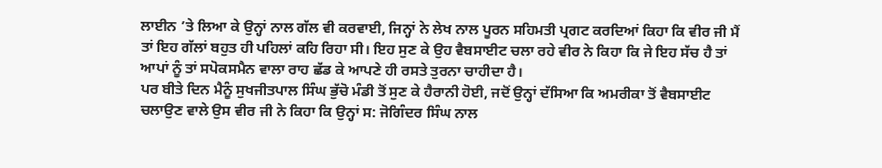ਲਾਈਨ ’ਤੇ ਲਿਆ ਕੇ ਉਨ੍ਹਾਂ ਨਾਲ ਗੱਲ ਵੀ ਕਰਵਾਈ, ਜਿਨ੍ਹਾਂ ਨੇ ਲੇਖ ਨਾਲ ਪੂਰਨ ਸਹਿਮਤੀ ਪ੍ਰਗਟ ਕਰਦਿਆਂ ਕਿਹਾ ਕਿ ਵੀਰ ਜੀ ਮੈਂ ਤਾਂ ਇਹ ਗੱਲਾਂ ਬਹੁਤ ਹੀ ਪਹਿਲਾਂ ਕਹਿ ਰਿਹਾ ਸੀ। ਇਹ ਸੁਣ ਕੇ ਉਹ ਵੈਬਸਾਈਟ ਚਲਾ ਰਹੇ ਵੀਰ ਨੇ ਕਿਹਾ ਕਿ ਜੇ ਇਹ ਸੱਚ ਹੈ ਤਾਂ ਆਪਾਂ ਨੂੰ ਤਾਂ ਸਪੋਕਸਮੈਨ ਵਾਲਾ ਰਾਹ ਛੱਡ ਕੇ ਆਪਣੇ ਹੀ ਰਸਤੇ ਤੁਰਨਾ ਚਾਹੀਦਾ ਹੈ।
ਪਰ ਬੀਤੇ ਦਿਨ ਮੈਨੂੰ ਸੁਖਜੀਤਪਾਲ ਸਿੰਘ ਭੁੱਚੋ ਮੰਡੀ ਤੋਂ ਸੁਣ ਕੇ ਹੈਰਾਨੀ ਹੋਈ, ਜਦੋਂ ਉਨ੍ਹਾਂ ਦੱਸਿਆ ਕਿ ਅਮਰੀਕਾ ਤੋਂ ਵੈਬਸਾਈਟ ਚਲਾਉਣ ਵਾਲੇ ਉਸ ਵੀਰ ਜੀ ਨੇ ਕਿਹਾ ਕਿ ਉਨ੍ਹਾਂ ਸ: ਜੋਗਿੰਦਰ ਸਿੰਘ ਨਾਲ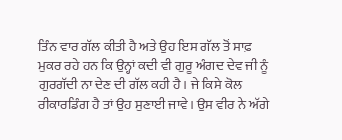ਤਿੰਨ ਵਾਰ ਗੱਲ ਕੀਤੀ ਹੈ ਅਤੇ ਉਹ ਇਸ ਗੱਲ ਤੋਂ ਸਾਫ਼ ਮੁਕਰ ਰਹੇ ਹਨ ਕਿ ਉਨ੍ਹਾਂ ਕਦੀ ਵੀ ਗੁਰੂ ਅੰਗਦ ਦੇਵ ਜੀ ਨੂੰ ਗੁਰਗੱਦੀ ਨਾ ਦੇਣ ਦੀ ਗੱਲ ਕਹੀ ਹੈ। ਜੇ ਕਿਸੇ ਕੋਲ ਰੀਕਾਰਡਿੰਗ ਹੈ ਤਾਂ ਉਹ ਸੁਣਾਈ ਜਾਵੇ। ਉਸ ਵੀਰ ਨੇ ਅੱਗੇ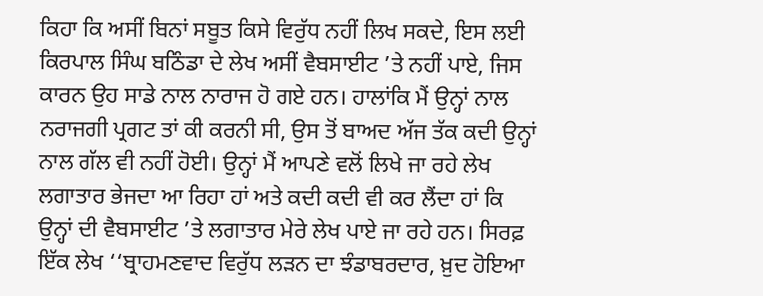ਕਿਹਾ ਕਿ ਅਸੀਂ ਬਿਨਾਂ ਸਬੂਤ ਕਿਸੇ ਵਿਰੁੱਧ ਨਹੀਂ ਲਿਖ ਸਕਦੇ, ਇਸ ਲਈ ਕਿਰਪਾਲ ਸਿੰਘ ਬਠਿੰਡਾ ਦੇ ਲੇਖ ਅਸੀਂ ਵੈਬਸਾਈਟ ’ਤੇ ਨਹੀਂ ਪਾਏ, ਜਿਸ ਕਾਰਨ ਉਹ ਸਾਡੇ ਨਾਲ ਨਾਰਾਜ ਹੋ ਗਏ ਹਨ। ਹਾਲਾਂਕਿ ਮੈਂ ਉਨ੍ਹਾਂ ਨਾਲ ਨਰਾਜਗੀ ਪ੍ਰਗਟ ਤਾਂ ਕੀ ਕਰਨੀ ਸੀ, ਉਸ ਤੋਂ ਬਾਅਦ ਅੱਜ ਤੱਕ ਕਦੀ ਉਨ੍ਹਾਂ ਨਾਲ ਗੱਲ ਵੀ ਨਹੀਂ ਹੋਈ। ਉਨ੍ਹਾਂ ਮੈਂ ਆਪਣੇ ਵਲੋਂ ਲਿਖੇ ਜਾ ਰਹੇ ਲੇਖ ਲਗਾਤਾਰ ਭੇਜਦਾ ਆ ਰਿਹਾ ਹਾਂ ਅਤੇ ਕਦੀ ਕਦੀ ਵੀ ਕਰ ਲੈਂਦਾ ਹਾਂ ਕਿ ਉਨ੍ਹਾਂ ਦੀ ਵੈਬਸਾਈਟ ’ਤੇ ਲਗਾਤਾਰ ਮੇਰੇ ਲੇਖ ਪਾਏ ਜਾ ਰਹੇ ਹਨ। ਸਿਰਫ਼ ਇੱਕ ਲੇਖ ‘‘ਬ੍ਰਾਹਮਣਵਾਦ ਵਿਰੁੱਧ ਲੜਨ ਦਾ ਝੰਡਾਬਰਦਾਰ, ਖ਼ੁਦ ਹੋਇਆ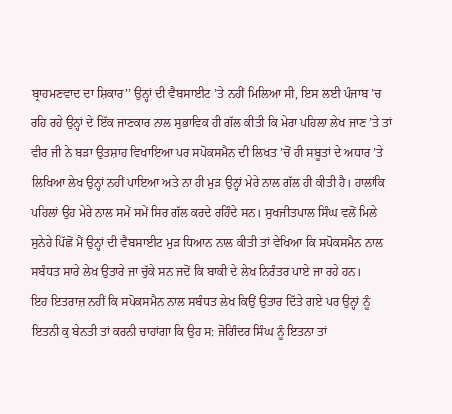ਬ੍ਰਾਹਮਣਵਾਦ ਦਾ ਸ਼ਿਕਾਰ’’ ਉਨ੍ਹਾਂ ਦੀ ਵੈਬਸਾਈਟ ’ਤੇ ਨਹੀਂ ਮਿਲਿਆ ਸੀ, ਇਸ ਲਈ ਪੰਜਾਬ ’ਚ ਰਹਿ ਰਹੇ ਉਨ੍ਹਾਂ ਦੇ ਇੱਕ ਜਾਣਕਾਰ ਨਾਲ ਸੁਭਾਵਿਕ ਹੀ ਗੱਲ ਕੀਤੀ ਕਿ ਮੇਰਾ ਪਹਿਲਾ ਲੇਖ ਜਾਣ ’ਤੇ ਤਾਂ ਵੀਰ ਜੀ ਨੇ ਬੜਾ ਉਤਸ਼ਾਹ ਵਿਖਾਇਆ ਪਰ ਸਪੋਕਸਮੈਨ ਦੀ ਲਿਖਤ ’ਚੋਂ ਹੀ ਸਬੂਤਾਂ ਦੇ ਅਧਾਰ ’ਤੇ ਲਿਖਿਆ ਲੇਖ ਉਨ੍ਹਾਂ ਨਹੀਂ ਪਾਇਆ ਅਤੇ ਨਾ ਹੀ ਮੁੜ ਉਨ੍ਹਾਂ ਮੇਰੇ ਨਾਲ ਗੱਲ ਹੀ ਕੀਤੀ ਹੈ। ਹਾਲਾਂਕਿ ਪਹਿਲਾਂ ਉਹ ਮੇਰੇ ਨਾਲ ਸਮੇਂ ਸਮੇਂ ਸਿਰ ਗੱਲ ਕਰਦੇ ਰਹਿੰਦੇ ਸਨ। ਸੁਖਜੀਤਪਾਲ ਸਿੰਘ ਵਲੋਂ ਮਿਲੇ ਸੁਨੇਹੇ ਪਿੱਛੋਂ ਮੈਂ ਉਨ੍ਹਾਂ ਦੀ ਵੈਬਸਾਈਟ ਮੁੜ ਧਿਆਨ ਨਾਲ ਕੀਤੀ ਤਾਂ ਵੇਖਿਆ ਕਿ ਸਪੋਕਸਮੈਨ ਨਾਲ ਸਬੰਧਤ ਸਾਰੇ ਲੇਖ ਉਤਾਰੇ ਜਾ ਚੁੱਕੇ ਸਨ ਜਦੋਂ ਕਿ ਬਾਕੀ ਦੇ ਲੇਖ ਨਿਰੰਤਰ ਪਾਏ ਜਾ ਰਹੇ ਹਨ।
ਇਹ ਇਤਰਾਜ਼ ਨਹੀਂ ਕਿ ਸਪੋਕਸਮੈਨ ਨਾਲ ਸਬੰਧਤ ਲੇਖ ਕਿਉਂ ਉਤਾਰ ਦਿੱਤੇ ਗਏ ਪਰ ਉਨ੍ਹਾਂ ਨੂੰ ਇਤਨੀ ਕੁ ਬੇਨਤੀ ਤਾਂ ਕਰਨੀ ਚਾਹਾਂਗਾ ਕਿ ਉਹ ਸ: ਜੋਗਿੰਦਰ ਸਿੰਘ ਨੂੰ ਇਤਨਾ ਤਾਂ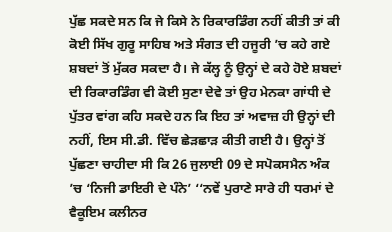ਪੁੱਛ ਸਕਦੇ ਸਨ ਕਿ ਜੇ ਕਿਸੇ ਨੇ ਰਿਕਾਰਡਿੰਗ ਨਹੀਂ ਕੀਤੀ ਤਾਂ ਕੀ ਕੋਈ ਸਿੱਖ ਗੁਰੂ ਸਾਹਿਬ ਅਤੇ ਸੰਗਤ ਦੀ ਹਜੂਰੀ ’ਚ ਕਹੇ ਗਏ ਸ਼ਬਦਾਂ ਤੋਂ ਮੁੱਕਰ ਸਕਦਾ ਹੈ। ਜੇ ਕੱਲ੍ਹ ਨੂੰ ਉਨ੍ਹਾਂ ਦੇ ਕਹੇ ਹੋਏ ਸ਼ਬਦਾਂ ਦੀ ਰਿਕਾਰਡਿੰਗ ਵੀ ਕੋਈ ਸੁਣਾ ਦੇਵੇ ਤਾਂ ਉਹ ਮੇਨਕਾ ਗਾਂਧੀ ਦੇ ਪੁੱਤਰ ਵਾਂਗ ਕਹਿ ਸਕਦੇ ਹਨ ਕਿ ਇਹ ਤਾਂ ਅਵਾਜ਼ ਹੀ ਉਨ੍ਹਾਂ ਦੀ ਨਹੀਂ, ਇਸ ਸੀ.ਡੀ. ਵਿੱਚ ਛੇੜਛਾੜ ਕੀਤੀ ਗਈ ਹੈ। ਉਨ੍ਹਾਂ ਤੋਂ ਪੁੱਛਣਾ ਚਾਹੀਦਾ ਸੀ ਕਿ 26 ਜੁਲਾਈ 09 ਦੇ ਸਪੋਕਸਮੈਨ ਅੰਕ ’ਚ ‘ਨਿਜੀ ਡਾਇਰੀ ਦੇ ਪੰਨੇ’ ‘‘ਨਵੇਂ ਪੁਰਾਣੇ ਸਾਰੇ ਹੀ ਧਰਮਾਂ ਦੇ ਵੈਕੂਇਮ ਕਲੀਨਰ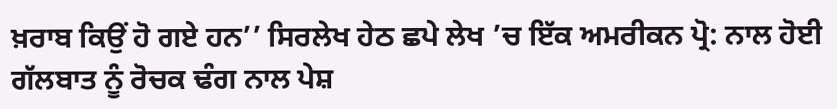ਖ਼ਰਾਬ ਕਿਉਂ ਹੋ ਗਏ ਹਨ’’ ਸਿਰਲੇਖ ਹੇਠ ਛਪੇ ਲੇਖ ’ਚ ਇੱਕ ਅਮਰੀਕਨ ਪ੍ਰੋ: ਨਾਲ ਹੋਈ ਗੱਲਬਾਤ ਨੂੰ ਰੋਚਕ ਢੰਗ ਨਾਲ ਪੇਸ਼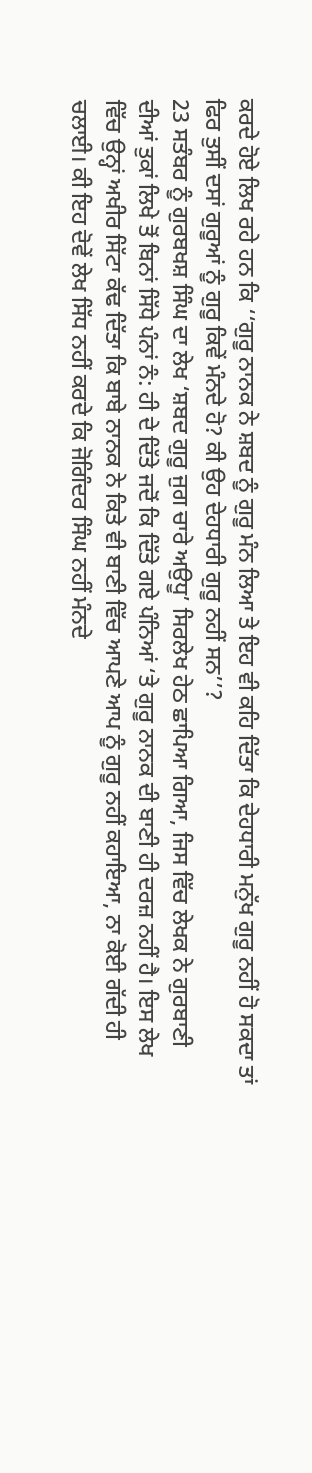ਕਰਦੇ ਹੋਏ ਲਿਖ ਰਹੇ ਹਨ ਕਿ ‘‘ਗੁਰੂ ਨਾਨਕ ਨੇ ਸ਼ਬਦ ਨੂੰ ਗੁਰੂ ਮੰਨ ਲਿਆ ਤੇ ਇਹ ਵੀ ਕਹਿ ਦਿੱਤਾ ਕਿ ਦੇਹਧਾਰੀ ਮਨੁੱਖ ਗੁਰੂ ਨਹੀਂ ਹੋ ਸਕਦਾ ਤਾਂ ਫਿਰ ਤੁਸੀਂ ਦਸਾਂ ਗੁਰੂਆਂ ਨੂੰ ਗੁਰੂ ਕਿਵੇਂ ਮੰਨਦੇ ਹੋ? ਕੀ ਉਹ ਦੇਹਧਾਰੀ ਗੁਰੂ ਨਹੀਂ ਸਨ’’?
23 ਸਤੰਬਰ ਨੂੰ ਗੁਰਬਖਸ਼ ਸਿੰਘ ਦਾ ਲੇਖ ‘ਸ਼ਬਦ ਗੁਰੂ ਜੁਗ ਚਾਰੇ ਅਉਧੂ’ ਸਿਰਲੇਖ ਹੇਠ ਛਾਪਿਆ ਗਿਆ, ਜਿਸ ਵਿੱਚ ਲੇਖਕ ਨੇ ਗੁਰਬਾਣੀ ਦੀਆਂ ਤੁਕਾਂ ਲਿਖੇ ਤੋਂ ਬਿਨਾਂ ਸਿੱਧੇ ਪੰਨਾਂ ਨੰ: ਹੀ ਦੇ ਦਿੱਤੇ ਜਦੋਂ ਕਿ ਦਿੱਤੇ ਗਏ ਪੰਨਿਆਂ ‘ਤੇ ਗੁਰੂ ਨਾਨਕ ਦੀ ਬਾਣੀ ਹੀ ਦਰਜ਼ ਨਹੀਂ ਹੈ। ਇਸ ਲੇਖ ਵਿੱਚ ਉਨ੍ਹਾਂ ਅਖੀਰ ਸਿੱਟਾ ਕੱਢ ਦਿੱਤਾ ਕਿ ਬਾਬੇ ਨਾਨਕ ਨੇ ਕਿਤੇ ਵੀ ਬਾਣੀ ਵਿੱਚ ਆਪਣੇ ਆਪ ਨੂੰ ਗੁਰੂ ਨਹੀਂ ਕਹਾਇਆ, ਨਾ ਕੋਈ ਗੱਦੀ ਹੀ ਚਲਾਈ। ਕੀ ਇਹ ਦੋਵੇਂ ਲੇਖ ਸਿੱਧ ਨਹੀਂ ਕਰਦੇ ਕਿ ਜੋਗਿੰਦਰ ਸਿੰਘ ਨਹੀਂ ਮੰਨਦੇ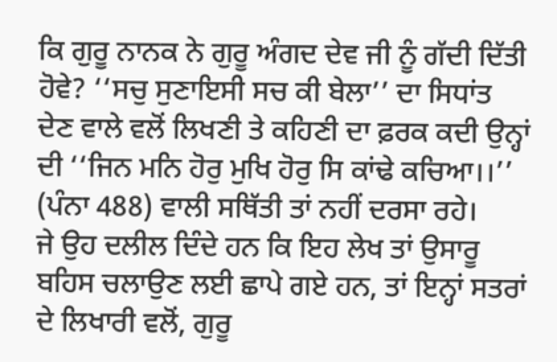ਕਿ ਗੁਰੂ ਨਾਨਕ ਨੇ ਗੁਰੂ ਅੰਗਦ ਦੇਵ ਜੀ ਨੂੰ ਗੱਦੀ ਦਿੱਤੀ ਹੋਵੇ? ‘‘ਸਚੁ ਸੁਣਾਇਸੀ ਸਚ ਕੀ ਬੇਲਾ’’ ਦਾ ਸਿਧਾਂਤ ਦੇਣ ਵਾਲੇ ਵਲੋਂ ਲਿਖਣੀ ਤੇ ਕਹਿਣੀ ਦਾ ਫ਼ਰਕ ਕਦੀ ਉਨ੍ਹਾਂ ਦੀ ‘‘ਜਿਨ ਮਨਿ ਹੋਰੁ ਮੁਖਿ ਹੋਰੁ ਸਿ ਕਾਂਢੇ ਕਚਿਆ।।’’ (ਪੰਨਾ 488) ਵਾਲੀ ਸਥਿੱਤੀ ਤਾਂ ਨਹੀਂ ਦਰਸਾ ਰਹੇ।
ਜੇ ਉਹ ਦਲੀਲ ਦਿੰਦੇ ਹਨ ਕਿ ਇਹ ਲੇਖ ਤਾਂ ਉਸਾਰੂ ਬਹਿਸ ਚਲਾਉਣ ਲਈ ਛਾਪੇ ਗਏ ਹਨ, ਤਾਂ ਇਨ੍ਹਾਂ ਸਤਰਾਂ ਦੇ ਲਿਖਾਰੀ ਵਲੋਂ, ਗੁਰੂ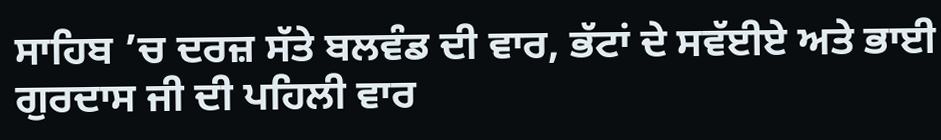ਸਾਹਿਬ ’ਚ ਦਰਜ਼ ਸੱਤੇ ਬਲਵੰਡ ਦੀ ਵਾਰ, ਭੱਟਾਂ ਦੇ ਸਵੱਈਏ ਅਤੇ ਭਾਈ ਗੁਰਦਾਸ ਜੀ ਦੀ ਪਹਿਲੀ ਵਾਰ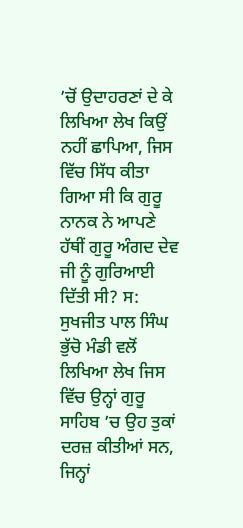’ਚੋਂ ਉਦਾਹਰਣਾਂ ਦੇ ਕੇ ਲਿਖਿਆ ਲੇਖ ਕਿਉਂ ਨਹੀਂ ਛਾਪਿਆ, ਜਿਸ ਵਿੱਚ ਸਿੱਧ ਕੀਤਾ ਗਿਆ ਸੀ ਕਿ ਗੁਰੂ ਨਾਨਕ ਨੇ ਆਪਣੇ ਹੱਥੀਂ ਗੁਰੂ ਅੰਗਦ ਦੇਵ ਜੀ ਨੂੰ ਗੁਰਿਆਈ ਦਿੱਤੀ ਸੀ? ਸ: ਸੁਖਜੀਤ ਪਾਲ ਸਿੰਘ ਭੁੱਚੋ ਮੰਡੀ ਵਲੋਂ ਲਿਖਿਆ ਲੇਖ ਜਿਸ ਵਿੱਚ ਉਨ੍ਹਾਂ ਗੁਰੂ ਸਾਹਿਬ ’ਚ ਉਹ ਤੁਕਾਂ ਦਰਜ਼ ਕੀਤੀਆਂ ਸਨ, ਜਿਨ੍ਹਾਂ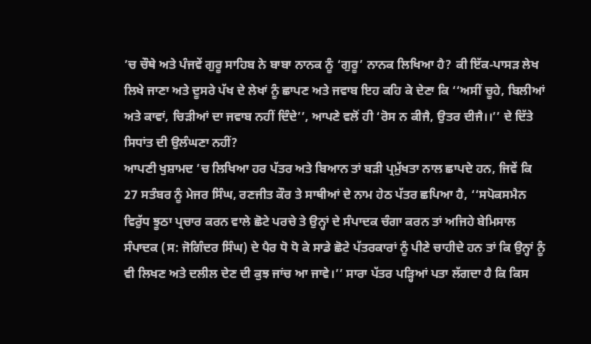’ਚ ਚੌਥੇ ਅਤੇ ਪੰਜਵੇਂ ਗੁਰੂ ਸਾਹਿਬ ਨੇ ਬਾਬਾ ਨਾਨਕ ਨੂੰ ‘ਗੁਰੂ’ ਨਾਨਕ ਲਿਖਿਆ ਹੈ? ਕੀ ਇੱਕ-ਪਾਸੜ ਲੇਖ ਲਿਖੇ ਜਾਣਾ ਅਤੇ ਦੂਸਰੇ ਪੱਖ ਦੇ ਲੇਖਾਂ ਨੂੰ ਛਾਪਣ ਅਤੇ ਜਵਾਬ ਇਹ ਕਹਿ ਕੇ ਦੇਣਾ ਕਿ ‘‘ਅਸੀਂ ਚੂਹੇ, ਬਿਲੀਆਂ ਅਤੇ ਕਾਵਾਂ, ਚਿੜੀਆਂ ਦਾ ਜਵਾਬ ਨਹੀਂ ਦਿੰਦੇ’’, ਆਪਣੇ ਵਲੋਂ ਹੀ ‘ਰੋਸ ਨ ਕੀਜੈ, ਉਤਰ ਦੀਜੈ।।’’ ਦੇ ਦਿੱਤੇ ਸਿਧਾਂਤ ਦੀ ਉਲੰਘਣਾ ਨਹੀਂ?
ਆਪਣੀ ਖੁਸ਼ਾਮਦ ’ਚ ਲਿਖਿਆ ਹਰ ਪੱਤਰ ਅਤੇ ਬਿਆਨ ਤਾਂ ਬੜੀ ਪ੍ਰਮੁੱਖਤਾ ਨਾਲ ਛਾਪਦੇ ਹਨ, ਜਿਵੇਂ ਕਿ 27 ਸਤੰਬਰ ਨੂੰ ਮੇਜਰ ਸਿੰਘ, ਰਣਜੀਤ ਕੌਰ ਤੇ ਸਾਥੀਆਂ ਦੇ ਨਾਮ ਹੇਠ ਪੱਤਰ ਛਪਿਆ ਹੈ, ‘‘ਸਪੋਕਸਮੈਨ ਵਿਰੁੱਧ ਝੂਠਾ ਪ੍ਰਚਾਰ ਕਰਨ ਵਾਲੇ ਛੋਟੇ ਪਰਚੇ ਤੇ ਉਨ੍ਹਾਂ ਦੇ ਸੰਪਾਦਕ ਚੰਗਾ ਕਰਨ ਤਾਂ ਅਜਿਹੇ ਬੇਮਿਸਾਲ ਸੰਪਾਦਕ (ਸ: ਜੋਗਿੰਦਰ ਸਿੰਘ) ਦੇ ਪੈਰ ਧੋ ਧੋ ਕੇ ਸਾਡੇ ਛੋਟੇ ਪੱਤਰਕਾਰਾਂ ਨੂੰ ਪੀਣੇ ਚਾਹੀਦੇ ਹਨ ਤਾਂ ਕਿ ਉਨ੍ਹਾਂ ਨੂੰ ਵੀ ਲਿਖਣ ਅਤੇ ਦਲੀਲ ਦੇਣ ਦੀ ਕੁਝ ਜਾਂਚ ਆ ਜਾਵੇ।’’ ਸਾਰਾ ਪੱਤਰ ਪੜ੍ਹਿਆਂ ਪਤਾ ਲੱਗਦਾ ਹੈ ਕਿ ਕਿਸ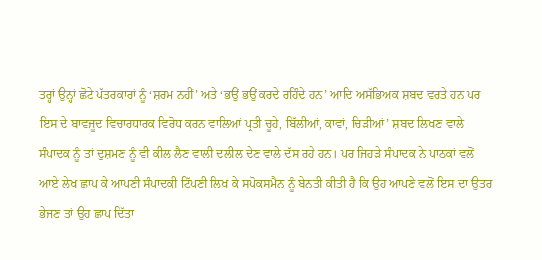ਤਰ੍ਹਾਂ ਉਨ੍ਹਾਂ ਛੋਟੇ ਪੱਤਰਕਾਰਾਂ ਨੂੰ ‘ਸ਼ਰਮ ਨਹੀਂ’ ਅਤੇ ‘ਭਉਂ ਭਉਂ ਕਰਦੇ ਰਹਿੰਦੇ ਹਨ’ ਆਦਿ ਅਸੱਭਿਅਕ ਸ਼ਬਦ ਵਰਤੇ ਹਨ ਪਰ ਇਸ ਦੇ ਬਾਵਜੂਦ ਵਿਚਾਰਧਾਰਕ ਵਿਰੋਧ ਕਰਨ ਵਾਲਿਆਂ ਪ੍ਰਤੀ ਚੂਹੇ, ਬਿੱਲੀਆਂ, ਕਾਵਾਂ, ਚਿੜੀਆਂ’ ਸ਼ਬਦ ਲਿਖਣ ਵਾਲੇ ਸੰਪਾਦਕ ਨੂੰ ਤਾਂ ਦੁਸ਼ਮਣ ਨੂੰ ਵੀ ਕੀਲ ਲੈਣ ਵਾਲੀ ਦਲੀਲ ਦੇਣ ਵਾਲੇ ਦੱਸ ਰਹੇ ਹਨ। ਪਰ ਜਿਹੜੇ ਸੰਪਾਦਕ ਨੇ ਪਾਠਕਾਂ ਵਲੋਂ ਆਏ ਲੇਖ ਛਾਪ ਕੇ ਆਪਣੀ ਸੰਪਾਦਕੀ ਟਿੱਪਣੀ ਲਿਖ ਕੇ ਸਪੋਕਸਮੈਨ ਨੂੰ ਬੇਨਤੀ ਕੀਤੀ ਹੈ ਕਿ ਉਹ ਆਪਣੇ ਵਲੋਂ ਇਸ ਦਾ ਉਤਰ ਭੇਜਣ ਤਾਂ ਉਹ ਛਾਪ ਦਿੱਤਾ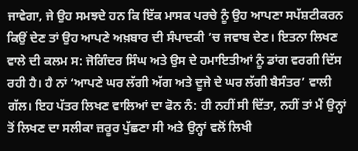ਜਾਵੇਗਾ, ਜੇ ਉਹ ਸਮਝਦੇ ਹਨ ਕਿ ਇੱਕ ਮਾਸਕ ਪਰਚੇ ਨੂੰ ਉਹ ਆਪਣਾ ਸਪੱਸ਼ਟੀਕਰਨ ਕਿਉਂ ਦੇਣ ਤਾਂ ਉਹ ਆਪਣੇ ਅਖ਼ਬਾਰ ਦੀ ਸੰਪਾਦਕੀ ’ਚ ਜਵਾਬ ਦੇਣ। ਇਤਨਾ ਲਿਖਣ ਵਾਲੇ ਦੀ ਕਲਮ ਸ: ਜੋਗਿੰਦਰ ਸਿੰਘ ਅਤੇ ਉਸ ਦੇ ਹਮਾਇਤੀਆਂ ਨੂੰ ਡਾਂਗ ਵਰਗੀ ਦਿੱਸ ਰਹੀ ਹੈ। ਹੈ ਨਾਂ ‘ਆਪਣੇ ਘਰ ਲੱਗੀ ਅੱਗ ਅਤੇ ਦੂਜੇ ਦੇ ਘਰ ਲੱਗੀ ਬੈਸੰਤਰ’ ਵਾਲੀ ਗੱਲ। ਇਹ ਪੱਤਰ ਲਿਖਣ ਵਾਲਿਆਂ ਦਾ ਫੋਨ ਨੰ: ਹੀ ਨਹੀਂ ਸੀ ਦਿੱਤਾ, ਨਹੀਂ ਤਾਂ ਮੈਂ ਉਨ੍ਹਾਂ ਤੋਂ ਲਿਖਣ ਦਾ ਸਲੀਕਾ ਜ਼ਰੂਰ ਪੁੱਛਣਾ ਸੀ ਅਤੇ ਉਨ੍ਹਾਂ ਵਲੋਂ ਲਿਖੀ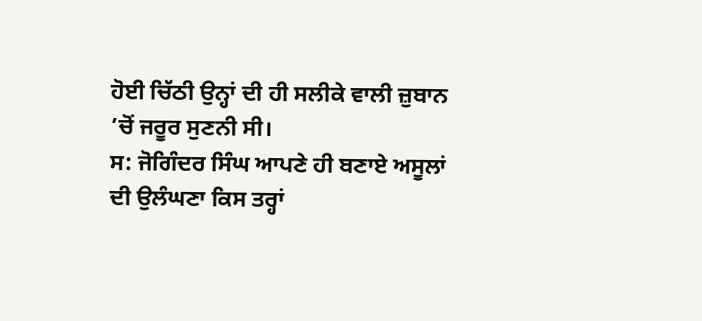ਹੋਈ ਚਿੱਠੀ ਉਨ੍ਹਾਂ ਦੀ ਹੀ ਸਲੀਕੇ ਵਾਲੀ ਜ਼ੁਬਾਨ ’ਚੋਂ ਜਰੂਰ ਸੁਣਨੀ ਸੀ।
ਸ: ਜੋਗਿੰਦਰ ਸਿੰਘ ਆਪਣੇ ਹੀ ਬਣਾਏ ਅਸੂਲਾਂ ਦੀ ਉਲੰਘਣਾ ਕਿਸ ਤਰ੍ਹਾਂ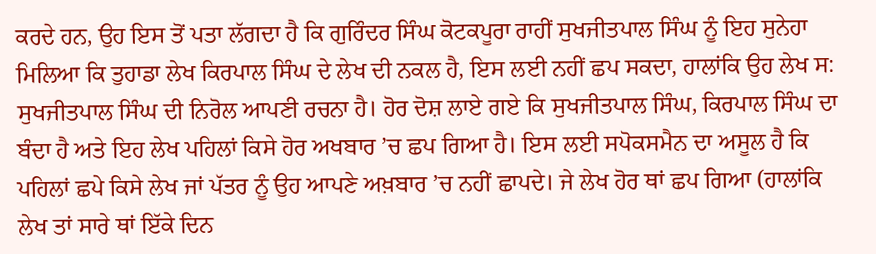ਕਰਦੇ ਹਨ, ਉਹ ਇਸ ਤੋਂ ਪਤਾ ਲੱਗਦਾ ਹੈ ਕਿ ਗੁਰਿੰਦਰ ਸਿੰਘ ਕੋਟਕਪੂਰਾ ਰਾਹੀਂ ਸੁਖਜੀਤਪਾਲ ਸਿੰਘ ਨੂੰ ਇਹ ਸੁਨੇਹਾ ਮਿਲਿਆ ਕਿ ਤੁਹਾਡਾ ਲੇਖ ਕਿਰਪਾਲ ਸਿੰਘ ਦੇ ਲੇਖ ਦੀ ਨਕਲ ਹੈ, ਇਸ ਲਈ ਨਹੀਂ ਛਪ ਸਕਦਾ, ਹਾਲਾਂਕਿ ਉਹ ਲੇਖ ਸ: ਸੁਖਜੀਤਪਾਲ ਸਿੰਘ ਦੀ ਨਿਰੋਲ ਆਪਣੀ ਰਚਨਾ ਹੈ। ਹੋਰ ਦੋਸ਼ ਲਾਏ ਗਏ ਕਿ ਸੁਖਜੀਤਪਾਲ ਸਿੰਘ, ਕਿਰਪਾਲ ਸਿੰਘ ਦਾ ਬੰਦਾ ਹੈ ਅਤੇ ਇਹ ਲੇਖ ਪਹਿਲਾਂ ਕਿਸੇ ਹੋਰ ਅਖਬਾਰ ’ਚ ਛਪ ਗਿਆ ਹੈ। ਇਸ ਲਈ ਸਪੋਕਸਮੈਨ ਦਾ ਅਸੂਲ ਹੈ ਕਿ ਪਹਿਲਾਂ ਛਪੇ ਕਿਸੇ ਲੇਖ ਜਾਂ ਪੱਤਰ ਨੂੰ ਉਹ ਆਪਣੇ ਅਖ਼ਬਾਰ ’ਚ ਨਹੀਂ ਛਾਪਦੇ। ਜੇ ਲੇਖ ਹੋਰ ਥਾਂ ਛਪ ਗਿਆ (ਹਾਲਾਂਕਿ ਲੇਖ ਤਾਂ ਸਾਰੇ ਥਾਂ ਇੱਕੇ ਦਿਨ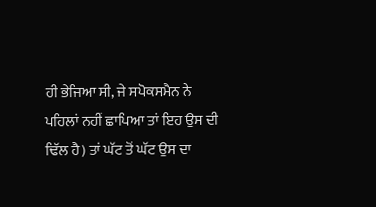ਹੀ ਭੇਜਿਆ ਸੀ, ਜੇ ਸਪੋਕਸਮੈਨ ਨੇ ਪਹਿਲਾਂ ਨਹੀਂ ਛਾਪਿਆ ਤਾਂ ਇਹ ਉਸ ਦੀ ਢਿੱਲ ਹੈ) ਤਾਂ ਘੱਟ ਤੋਂ ਘੱਟ ਉਸ ਦਾ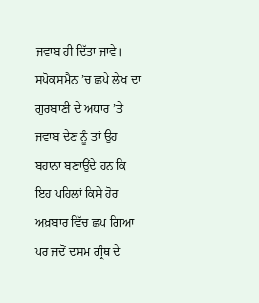ਜਵਾਬ ਹੀ ਦਿੱਤਾ ਜਾਵੇ। ਸਪੋਕਸਮੈਨ ’ਚ ਛਪੇ ਲੇਖ ਦਾ ਗੁਰਬਾਣੀ ਦੇ ਅਧਾਰ ’ਤੇ ਜਵਾਬ ਦੇਣ ਨੂੰ ਤਾਂ ਉਹ ਬਹਾਨਾ ਬਣਾਉਂਦੇ ਹਨ ਕਿ ਇਹ ਪਹਿਲਾਂ ਕਿਸੇ ਹੋਰ ਅਖ਼ਬਾਰ ਵਿੱਚ ਛਪ ਗਿਆ ਪਰ ਜਦੋਂ ਦਸਮ ਗ੍ਰੰਥ ਦੇ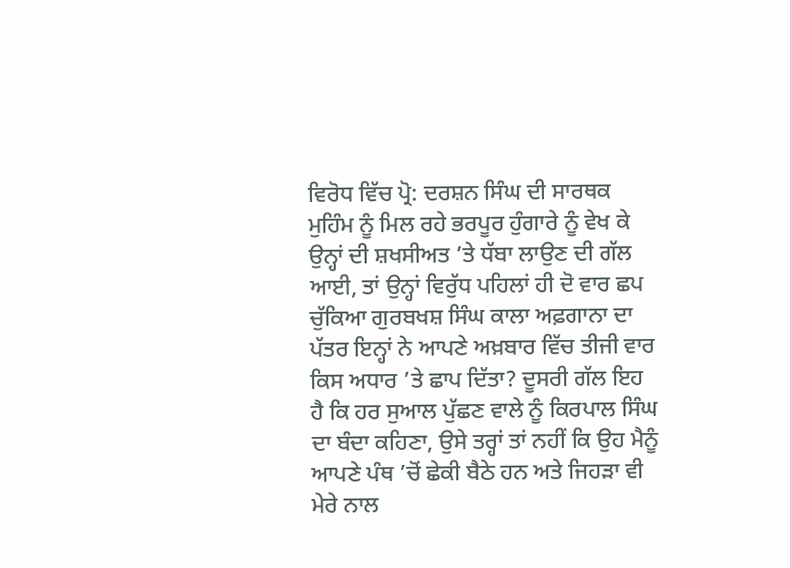ਵਿਰੋਧ ਵਿੱਚ ਪ੍ਰੋ: ਦਰਸ਼ਨ ਸਿੰਘ ਦੀ ਸਾਰਥਕ ਮੁਹਿੰਮ ਨੂੰ ਮਿਲ ਰਹੇ ਭਰਪੂਰ ਹੁੰਗਾਰੇ ਨੂੰ ਵੇਖ ਕੇ ਉਨ੍ਹਾਂ ਦੀ ਸ਼ਖਸੀਅਤ ’ਤੇ ਧੱਬਾ ਲਾਉਣ ਦੀ ਗੱਲ ਆਈ, ਤਾਂ ਉਨ੍ਹਾਂ ਵਿਰੁੱਧ ਪਹਿਲਾਂ ਹੀ ਦੋ ਵਾਰ ਛਪ ਚੁੱਕਿਆ ਗੁਰਬਖਸ਼ ਸਿੰਘ ਕਾਲਾ ਅਫ਼ਗਾਨਾ ਦਾ ਪੱਤਰ ਇਨ੍ਹਾਂ ਨੇ ਆਪਣੇ ਅਖ਼ਬਾਰ ਵਿੱਚ ਤੀਜੀ ਵਾਰ ਕਿਸ ਅਧਾਰ ’ਤੇ ਛਾਪ ਦਿੱਤਾ? ਦੂਸਰੀ ਗੱਲ ਇਹ ਹੈ ਕਿ ਹਰ ਸੁਆਲ ਪੁੱਛਣ ਵਾਲੇ ਨੂੰ ਕਿਰਪਾਲ ਸਿੰਘ ਦਾ ਬੰਦਾ ਕਹਿਣਾ, ਉਸੇ ਤਰ੍ਹਾਂ ਤਾਂ ਨਹੀਂ ਕਿ ਉਹ ਮੈਨੂੰ ਆਪਣੇ ਪੰਥ ’ਚੋਂ ਛੇਕੀ ਬੈਠੇ ਹਨ ਅਤੇ ਜਿਹੜਾ ਵੀ ਮੇਰੇ ਨਾਲ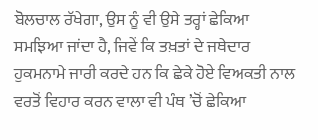ਬੋਲਚਾਲ ਰੱਖੇਗਾ, ਉਸ ਨੂੰ ਵੀ ਉਸੇ ਤਰ੍ਹਾਂ ਛੇਕਿਆ ਸਮਝਿਆ ਜਾਂਦਾ ਹੈ, ਜਿਵੇਂ ਕਿ ਤਖ਼ਤਾਂ ਦੇ ਜਥੇਦਾਰ ਹੁਕਮਨਾਮੇ ਜਾਰੀ ਕਰਦੇ ਹਨ ਕਿ ਛੇਕੇ ਹੋਏ ਵਿਅਕਤੀ ਨਾਲ ਵਰਤੋਂ ਵਿਹਾਰ ਕਰਨ ਵਾਲਾ ਵੀ ਪੰਥ ’ਚੋਂ ਛੇਕਿਆ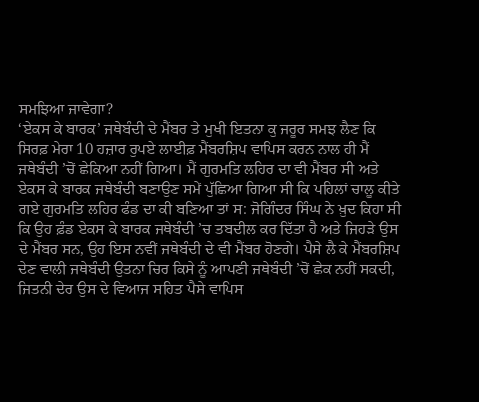ਸਮਝਿਆ ਜਾਵੇਗਾ?
‘ਏਕਸ ਕੇ ਬਾਰਕ’ ਜਥੇਬੰਦੀ ਦੇ ਮੈਂਬਰ ਤੇ ਮੁਖੀ ਇਤਨਾ ਕੁ ਜਰੂਰ ਸਮਝ ਲੈਣ ਕਿ ਸਿਰਫ਼ ਮੇਰਾ 10 ਹਜ਼ਾਰ ਰੁਪਏ ਲਾਈਫ਼ ਮੈਂਬਰਸ਼ਿਪ ਵਾਪਿਸ ਕਰਨ ਨਾਲ ਹੀ ਮੈਂ ਜਥੇਬੰਦੀ ’ਚੋਂ ਛੇਕਿਆ ਨਹੀਂ ਗਿਆ। ਮੈਂ ਗੁਰਮਤਿ ਲਹਿਰ ਦਾ ਵੀ ਮੈਂਬਰ ਸੀ ਅਤੇ ਏਕਸ ਕੇ ਬਾਰਕ ਜਥੇਬੰਦੀ ਬਣਾਉਣ ਸਮੇਂ ਪੁੱਛਿਆ ਗਿਆ ਸੀ ਕਿ ਪਹਿਲਾਂ ਚਾਲੂ ਕੀਤੇ ਗਏ ਗੁਰਮਤਿ ਲਹਿਰ ਫੰਡ ਦਾ ਕੀ ਬਣਿਆ ਤਾਂ ਸ: ਜੋਗਿੰਦਰ ਸਿੰਘ ਨੇ ਖ਼ੁਦ ਕਿਹਾ ਸੀ ਕਿ ਉਹ ਫ਼ੰਡ ਏਕਸ ਕੇ ਬਾਰਕ ਜਥੇਬੰਦੀ ’ਚ ਤਬਦੀਲ ਕਰ ਦਿੱਤਾ ਹੈ ਅਤੇ ਜਿਹੜੇ ਉਸ ਦੇ ਮੈਂਬਰ ਸਨ, ਉਹ ਇਸ ਨਵੀਂ ਜਥੇਬੰਦੀ ਦੇ ਵੀ ਮੈਂਬਰ ਹੋਣਗੇ। ਪੈਸੇ ਲੈ ਕੇ ਮੈਂਬਰਸ਼ਿਪ ਦੇਣ ਵਾਲੀ ਜਥੇਬੰਦੀ ਉਤਨਾ ਚਿਰ ਕਿਸੇ ਨੂੰ ਆਪਣੀ ਜਥੇਬੰਦੀ ’ਚੋਂ ਛੇਕ ਨਹੀਂ ਸਕਦੀ, ਜਿਤਨੀ ਦੇਰ ਉਸ ਦੇ ਵਿਆਜ ਸਹਿਤ ਪੈਸੇ ਵਾਪਿਸ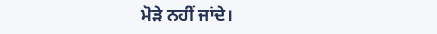ਮੋੜੇ ਨਹੀਂ ਜਾਂਦੇ।